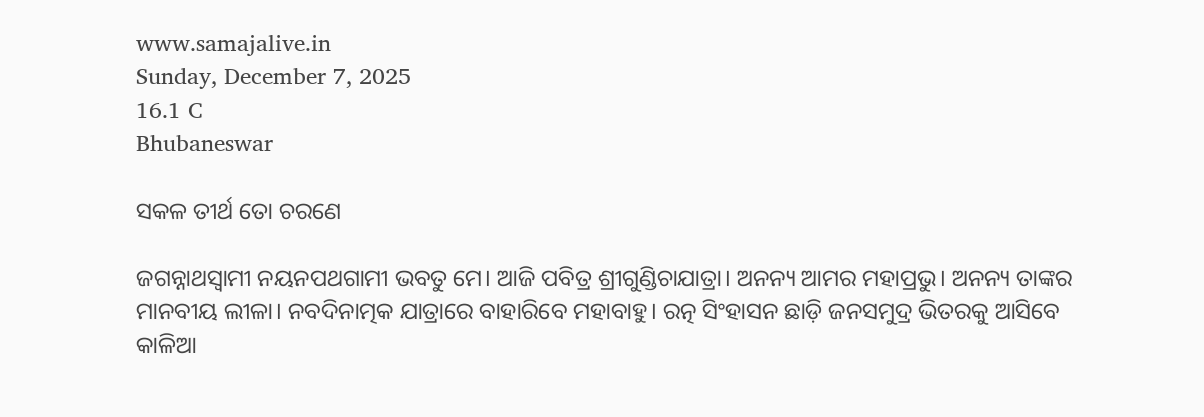www.samajalive.in
Sunday, December 7, 2025
16.1 C
Bhubaneswar

ସକଳ ତୀର୍ଥ ତୋ ଚରଣେ

ଜଗନ୍ନାଥସ୍ବାମୀ ନୟନପଥଗାମୀ ଭବତୁ ମେ। ଆଜି ପବିତ୍ର ଶ୍ରୀଗୁଣ୍ଡିଚାଯାତ୍ରା। ଅନନ୍ୟ ଆମର ମହାପ୍ରଭୁ। ଅନନ୍ୟ ତାଙ୍କର ମାନବୀୟ ଲୀଳା। ନବଦିନାତ୍ମକ ଯାତ୍ରାରେ ବାହାରିବେ ମହାବାହୁ। ରତ୍ନ ସିଂହାସନ ଛାଡ଼ି ଜନସମୁଦ୍ର ଭିତରକୁ ଆସିବେ କାଳିଆ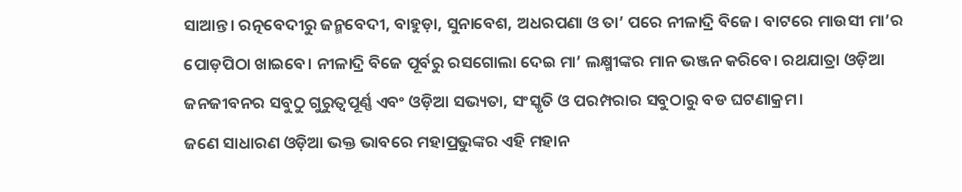ସାଆନ୍ତ। ରତ୍ନବେଦୀରୁ ଜନ୍ମବେଦୀ, ବାହୁଡ଼ା, ସୁନାବେଶ, ଅଧରପଣା ଓ ତା’ ପରେ ନୀଳାଦ୍ରି ବିଜେ। ବାଟରେ ମାଉସୀ ମା’ର ପୋଡ଼ପିଠା ଖାଇବେ। ନୀଳାଦ୍ରି ବିଜେ ପୂର୍ବରୁ ରସଗୋଲା ଦେଇ ମା’ ଲକ୍ଷ୍ମୀଙ୍କର ମାନ ଭଞ୍ଜନ କରିବେ। ରଥଯାତ୍ରା ଓଡ଼ିଆ ଜନଜୀବନର ସବୁଠୁ ଗୁରୁତ୍ୱପୂର୍ଣ୍ଣ ଏବଂ ଓଡ଼ିଆ ସଭ୍ୟତା, ସଂସ୍କୃତି ଓ ପରମ୍ପରାର ସବୁଠାରୁ ବଡ ଘଟଣାକ୍ରମ।
ଜଣେ ସାଧାରଣ ଓଡ଼ିଆ ଭକ୍ତ ଭାବରେ ମହାପ୍ରଭୁଙ୍କର ଏହି ମହାନ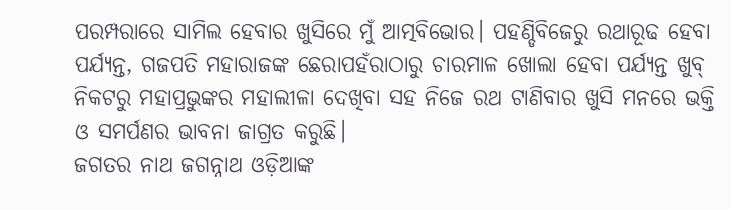ପରମ୍ପରାରେ ସାମିଲ ହେବାର ଖୁସିରେ ମୁଁ ଆତ୍ମବିଭୋର। ପହଣ୍ଡିବିଜେରୁ ରଥାରୂଢ ହେବା ପର୍ଯ୍ୟନ୍ତ, ଗଜପତି ମହାରାଜଙ୍କ ଛେରାପହଁରାଠାରୁ ଚାରମାଳ ଖୋଲା ହେବା ପର୍ଯ୍ୟନ୍ତ ଖୁବ୍‌ ନିକଟରୁ ମହାପ୍ରଭୁଙ୍କର ମହାଲୀଳା ଦେଖିବା ସହ ନିଜେ ରଥ ଟାଣିବାର ଖୁସି ମନରେ ଭକ୍ତି ଓ ସମର୍ପଣର ଭାବନା ଜାଗ୍ରତ କରୁଛି।
ଜଗତର ନାଥ ଜଗନ୍ନାଥ ଓଡ଼ିଆଙ୍କ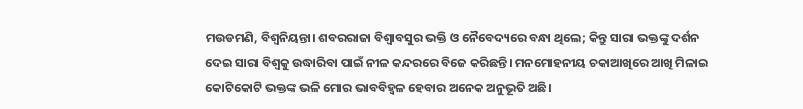ମଉଡମଣି, ବିଶ୍ବନିୟନ୍ତା। ଶବରରାଜା ବିଶ୍ୱାବସୁର ଭକ୍ତି ଓ ନୈବେଦ୍ୟରେ ବନ୍ଧା ଥିଲେ; କିନ୍ତୁ ସାରା ଭକ୍ତଙ୍କୁ ଦର୍ଶନ ଦେଇ ସାରା ବିଶ୍ବକୁ ଉଦ୍ଧାରିବା ପାଇଁ ନୀଳ କନ୍ଦରରେ ବିଜେ କରିଛନ୍ତି। ମନମୋହନୀୟ ଚକାଆଖିରେ ଆଖି ମିଳାଇ କୋଟିକୋଟି ଭକ୍ତଙ୍କ ଭଳି ମୋର ଭାବବିହ୍ୱଳ ହେବାର ଅନେକ ଅନୁଭୂତି ଅଛି।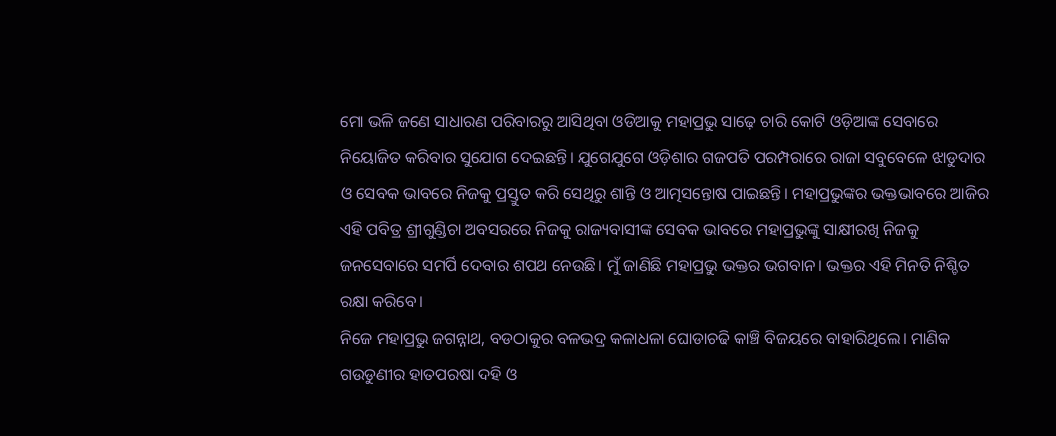ମୋ ଭଳି ଜଣେ ସାଧାରଣ ପରିବାରରୁ ଆସିଥିବା ଓଡିଆକୁ ମହାପ୍ରଭୁ ସାଢ଼େ ଚାରି କୋଟି ଓଡ଼ିଆଙ୍କ ସେବାରେ ନିୟୋଜିତ କରିବାର ସୁଯୋଗ ଦେଇଛନ୍ତି। ଯୁଗେଯୁଗେ ଓଡ଼ିଶାର ଗଜପତି ପରମ୍ପରାରେ ରାଜା ସବୁବେଳେ ଝାଡୁଦାର ଓ ସେବକ ଭାବରେ ନିଜକୁ ପ୍ରସ୍ତୁତ କରି ସେଥିରୁ ଶାନ୍ତି ଓ ଆତ୍ମସନ୍ତୋଷ ପାଇଛନ୍ତି। ମହାପ୍ରଭୁଙ୍କର ଭକ୍ତଭାବରେ ଆଜିର ଏହି ପବିତ୍ର ଶ୍ରୀଗୁଣ୍ଡିଚା ଅବସରରେ ନିଜକୁ ରାଜ୍ୟବାସୀଙ୍କ ସେବକ ଭାବରେ ମହାପ୍ରଭୁଙ୍କୁ ସାକ୍ଷୀରଖି ନିଜକୁ ଜନସେବାରେ ସମର୍ପି ଦେବାର ଶପଥ ନେଉଛି। ମୁଁ ଜାଣିଛି ମହାପ୍ରଭୁ ଭକ୍ତର ଭଗବାନ। ଭକ୍ତର ଏହି ମିନତି ନିଶ୍ଚିତ ରକ୍ଷା କରିବେ।
ନିଜେ ମହାପ୍ରଭୁ ଜଗନ୍ନାଥ, ବଡଠାକୁର ବଳଭଦ୍ର କଳାଧଳା ଘୋଡାଚଢି କାଞ୍ଚି ବିଜୟରେ ବାହାରିଥିଲେ। ମାଣିକ ଗଉଡୁଣୀର ହାତପରଷା ଦହି ଓ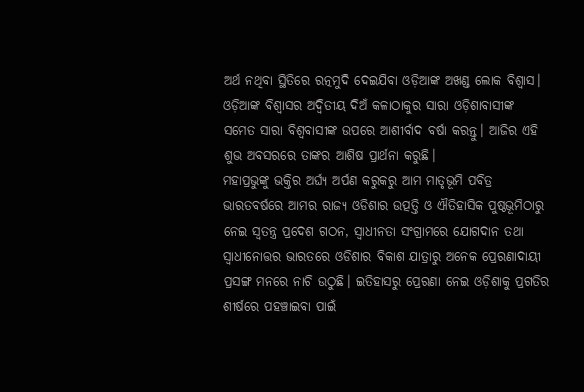ଅର୍ଥ ନଥିବା ସ୍ଥିତିରେ ରତ୍ନମୁଦି ଦେଇଯିବା ଓଡ଼ିଆଙ୍କ ଅଖଣ୍ଡ ଲୋକ ବିଶ୍ୱାସ। ଓଡ଼ିଆଙ୍କ ବିଶ୍ୱାସର ଅଦ୍ୱିତୀୟ ଦିଅଁ କଳାଠାକୁର ସାରା ଓଡ଼ିଶାବାସୀଙ୍କ ସମେତ ସାରା ବିଶ୍ୱବାସୀଙ୍କ ଉପରେ ଆଶୀର୍ବାଦ ବର୍ଷା କରନ୍ତୁ। ଆଜିର ଏହି ଶୁଭ ଅବସରରେ ତାଙ୍କର ଆଶିଷ ପ୍ରାର୍ଥନା କରୁଛି।
ମହାପ୍ରଭୁଙ୍କୁ ଭକ୍ତିର ଅର୍ଘ୍ୟ ଅର୍ପଣ କରୁକରୁ ଆମ ମାତୃଭୂମି ପବିତ୍ର ଭାରତବର୍ଷରେ ଆମର ରାଜ୍ୟ ଓଡିଶାର ଉତ୍ପତ୍ତି ଓ ଐତିହାସିକ ପୁଷ୍ଠଭୂମିଠାରୁ ନେଇ ସ୍ୱତନ୍ତ୍ର ପ୍ରଦେଶ ଗଠନ, ସ୍ୱାଧୀନତା ସଂଗ୍ରାମରେ ଯୋଗଦାନ ତଥା ସ୍ୱାଧୀନୋତ୍ତର ଭାରତରେ ଓଡିଶାର ବିକାଶ ଯାତ୍ରାରୁ ଅନେକ ପ୍ରେରଣାଦାୟୀ ପ୍ରସଙ୍ଗ ମନରେ ନାଚି ଉଠୁଛି। ଇତିହାସରୁ ପ୍ରେରଣା ନେଇ ଓଡ଼ିଶାକୁ ପ୍ରଗତିର ଶୀର୍ଷରେ ପହଞ୍ଚାଇବା ପାଇଁ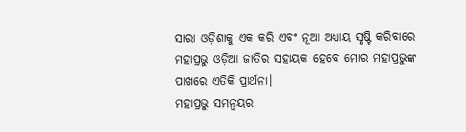ସାରା ଓଡ଼ିଶାକୁ ଏକ କରି ଏବଂ ନୂଆ ଅଧ୍ୟାୟ ସୃଷ୍ଟି କରିବାରେ ମହାପ୍ରଭୁ ଓଡ଼ିଆ ଜାତିର ସହାୟକ ହେବେ ମୋର ମହାପ୍ରଭୁଙ୍କ ପାଖରେ ଏତିକି ପ୍ରାର୍ଥନା।
ମହାପ୍ରଭୁ ସମନ୍ୱୟର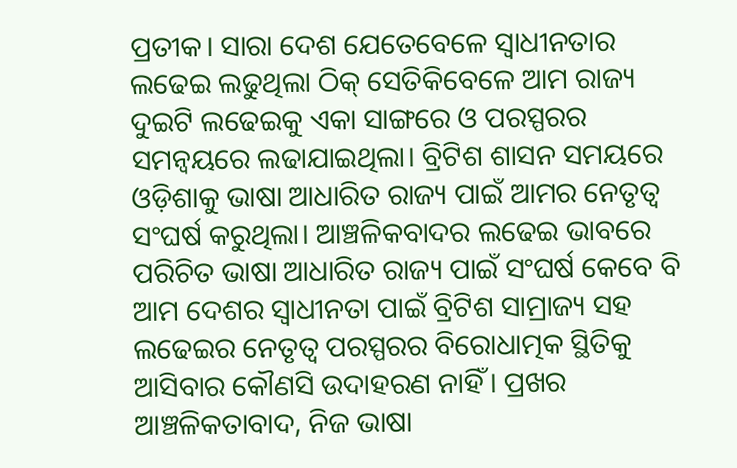ପ୍ରତୀକ। ସାରା ଦେଶ ଯେତେବେଳେ ସ୍ୱାଧୀନତାର ଲଢେଇ ଲଢୁଥିଲା ଠିକ୍ ସେତିକିବେଳେ ଆମ ରାଜ୍ୟ ଦୁଇଟି ଲଢେଇକୁ ଏକା ସାଙ୍ଗରେ ଓ ପରସ୍ପରର ସମନ୍ୱୟରେ ଲଢାଯାଇଥିଲା। ବ୍ରିଟିଶ ଶାସନ ସମୟରେ ଓଡ଼ିଶାକୁ ଭାଷା ଆଧାରିତ ରାଜ୍ୟ ପାଇଁ ଆମର ନେତୃତ୍ୱ ସଂଘର୍ଷ କରୁଥିଲା। ଆଞ୍ଚଳିକବାଦର ଲଢେଇ ଭାବରେ ପରିଚିତ ଭାଷା ଆଧାରିତ ରାଜ୍ୟ ପାଇଁ ସଂଘର୍ଷ କେବେ ବି ଆମ ଦେଶର ସ୍ୱାଧୀନତା ପାଇଁ ବ୍ରିଟିଶ ସାମ୍ରାଜ୍ୟ ସହ ଲଢେଇର ନେତୃତ୍ୱ ପରସ୍ପରର ବିରୋଧାତ୍ମକ ସ୍ଥିତିକୁ ଆସିବାର କୌଣସି ଉଦାହରଣ ନାହିଁ। ପ୍ରଖର ଆଞ୍ଚଳିକତାବାଦ, ନିଜ ଭାଷା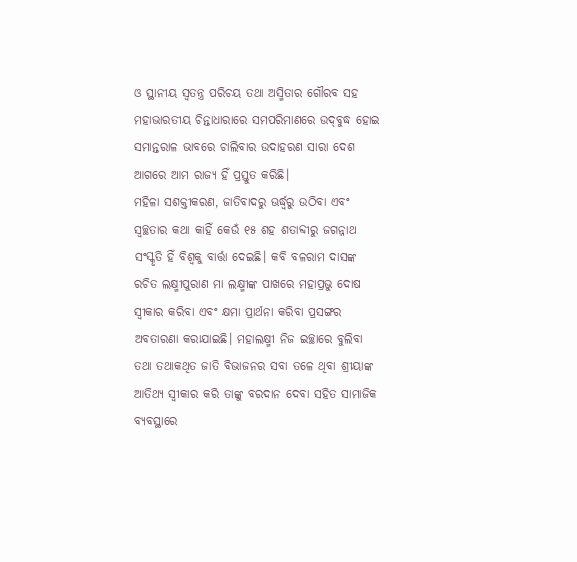ଓ ସ୍ଥାନୀୟ ସ୍ୱତନ୍ତ୍ର ପରିଚୟ ତଥା ଅସ୍ମିତାର ଗୌରବ ସହ ମହାଭାରତୀୟ ଚିନ୍ତାଧାରାରେ ସମପରିମାଣରେ ଉଦ୍‌ବୁଦ୍ଧ ହୋଇ ସମାନ୍ତରାଳ ଭାବରେ ଚାଲିବାର ଉଦାହରଣ ସାରା ଦେଶ ଆଗରେ ଆମ ରାଜ୍ୟ ହିଁ ପ୍ରସ୍ତୁତ କରିଛି।
ମହିଳା ସଶକ୍ତୀକରଣ, ଜାତିବାଦରୁ ଊର୍ଦ୍ଧ୍ବରୁ ଉଠିବା ଏବଂ ସ୍ୱଚ୍ଛତାର କଥା କାହିଁ କେଉଁ ୧୫ ଶହ ଶତାବ୍ଦୀରୁ ଜଗନ୍ନାଥ ସଂସ୍କୃତି ହିଁ ବିଶ୍ୱକୁ ବାର୍ତ୍ତା ଦେଇଛି। କବି ବଳରାମ ଦାସଙ୍କ ରଚିତ ଲକ୍ଷ୍ମୀପୁରାଣ ମା ଲକ୍ଷ୍ମୀଙ୍କ ପାଖରେ ମହାପ୍ରଭୁ ଦୋଷ ସ୍ୱୀକାର କରିବା ଏବଂ କ୍ଷମା ପ୍ରାର୍ଥନା କରିବା ପ୍ରସଙ୍ଗର ଅବତାରଣା କରାଯାଇଛି। ମହାଲକ୍ଷ୍ମୀ ନିଜ ଇଚ୍ଛାରେ ବୁଲିବା ତଥା ତଥାକଥିତ ଜାତି ବିଭାଜନର ସବା ତଳେ ଥିବା ଶ୍ରୀୟାଙ୍କ ଆତିଥ୍ୟ ସ୍ବୀକାର କରି ତାଙ୍କୁ ବରଦାନ ଦେବା ସହିତ ସାମାଜିକ ବ୍ୟବସ୍ଥାରେ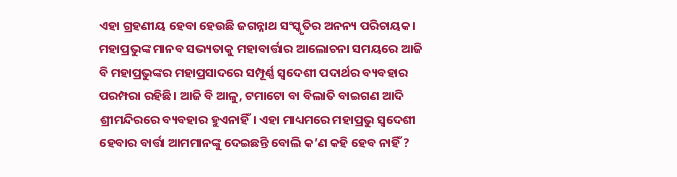ଏହା ଗ୍ରହଣୀୟ ହେବା ହେଉଛି ଜଗନ୍ନାଥ ସଂସ୍କୃତିର ଅନନ୍ୟ ପରିଚାୟକ।
ମହାପ୍ରଭୁଙ୍କ ମାନବ ସଭ୍ୟତାକୁ ମହାବାର୍ତ୍ତାର ଆଲୋଚନା ସମୟରେ ଆଜି ବି ମହାପ୍ରଭୁଙ୍କର ମହାପ୍ରସାଦରେ ସମ୍ପୂର୍ଣ୍ଣ ସ୍ୱଦେଶୀ ପଦାର୍ଥର ବ୍ୟବହାର ପରମ୍ପରା ରହିଛି। ଆଜି ବି ଆଳୁ, ଟମାଟୋ ବା ବିଲାତି ବାଇଗଣ ଆଦି ଶ୍ରୀମନ୍ଦିରରେ ବ୍ୟବହାର ହୁଏନାହିଁ। ଏହା ମାଧ୍ୟମରେ ମହାପ୍ରଭୁ ସ୍ୱଦେଶୀ ହେବାର ବାର୍ତ୍ତା ଆମମାନଙ୍କୁ ଦେଇଛନ୍ତି ବୋଲି କ’ଣ କହି ହେବ ନାହିଁ ?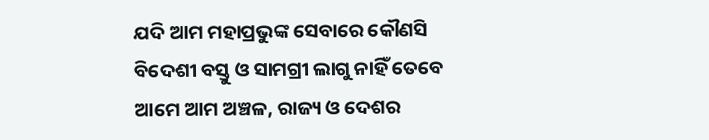ଯଦି ଆମ ମହାପ୍ରଭୁଙ୍କ ସେବାରେ କୌଣସି ବିଦେଶୀ ବସ୍ତୁ ଓ ସାମଗ୍ରୀ ଲାଗୁ ନାହିଁ ତେବେ ଆମେ ଆମ ଅଞ୍ଚଳ, ରାଜ୍ୟ ଓ ଦେଶର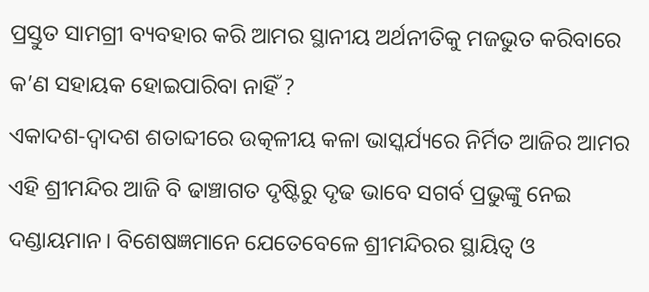ପ୍ରସ୍ତୁତ ସାମଗ୍ରୀ ବ୍ୟବହାର କରି ଆମର ସ୍ଥାନୀୟ ଅର୍ଥନୀତିକୁ ମଜଭୁତ କରିବାରେ କ’ଣ ସହାୟକ ହୋଇପାରିବା ନାହିଁ ?
ଏକାଦଶ-ଦ୍ୱାଦଶ ଶତାବ୍ଦୀରେ ଉତ୍କଳୀୟ କଳା ଭାସ୍କର୍ଯ୍ୟରେ ନିର୍ମିତ ଆଜିର ଆମର ଏହି ଶ୍ରୀମନ୍ଦିର ଆଜି ବି ଢାଞ୍ଚାଗତ ଦୃଷ୍ଟିରୁ ଦୃଢ ଭାବେ ସଗର୍ବ ପ୍ରଭୁଙ୍କୁ ନେଇ ଦଣ୍ଡାୟମାନ। ବିଶେଷଜ୍ଞମାନେ ଯେତେବେଳେ ଶ୍ରୀମନ୍ଦିରର ସ୍ଥାୟିତ୍ୱ ଓ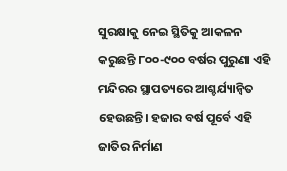ସୁରକ୍ଷାକୁ ନେଇ ସ୍ଥିତିକୁ ଆକଳନ କରୁଛନ୍ତି ୮୦୦-୯୦୦ ବର୍ଷର ପୁରୁଣା ଏହି ମନ୍ଦିରର ସ୍ଥାପତ୍ୟରେ ଆଶ୍ଚର୍ଯ୍ୟାନ୍ୱିତ ହେଉଛନ୍ତି। ହଜାର ବର୍ଷ ପୂର୍ବେ ଏହି ଜାତିର ନିର୍ମାଣ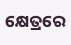କ୍ଷେତ୍ରରେ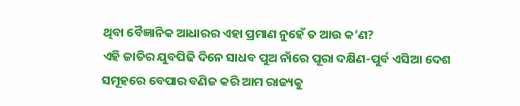ଥିବା ବୈଜ୍ଞାନିକ ଆଧାରର ଏହା ପ୍ରମାଣ ନୁହେଁ ତ ଆଉ କ’ଣ?
ଏହି ଜାତିର ଯୁବପିଢି ଦିନେ ସାଧବ ପୁଅ ନାଁରେ ପୂରା ଦକ୍ଷିଣ-ପୁର୍ବ ଏସିଆ ଦେଶ ସମୂହରେ ବେପାର ବଣିଜ କରି ଆମ ରାଜ୍ୟକୁ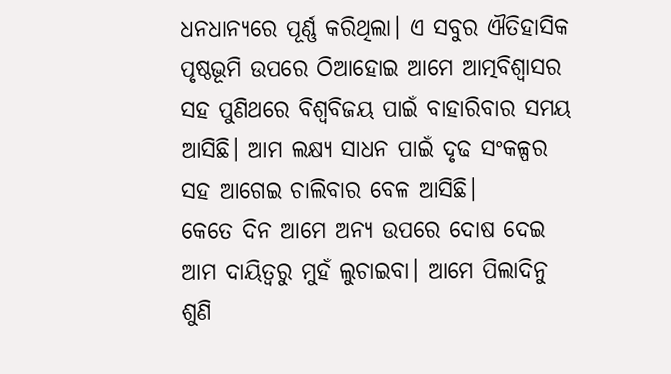ଧନଧାନ୍ୟରେ ପୂର୍ଣ୍ଣ କରିଥିଲା। ଏ ସବୁର ଐତିହାସିକ ପୃଷ୍ଠଭୂମି ଉପରେ ଠିଆହୋଇ ଆମେ ଆତ୍ମବିଶ୍ୱାସର ସହ ପୁଣିଥରେ ବିଶ୍ୱବିଜୟ ପାଇଁ ବାହାରିବାର ସମୟ ଆସିଛି। ଆମ ଲକ୍ଷ୍ୟ ସାଧନ ପାଇଁ ଦୃଢ ସଂକଳ୍ପର ସହ ଆଗେଇ ଚାଲିବାର ବେଳ ଆସିଛି।
କେତେ ଦିନ ଆମେ ଅନ୍ୟ ଉପରେ ଦୋଷ ଦେଇ ଆମ ଦାୟିତ୍ୱରୁ ମୁହଁ ଲୁଚାଇବା। ଆମେ ପିଲାଦିନୁ ଶୁଣି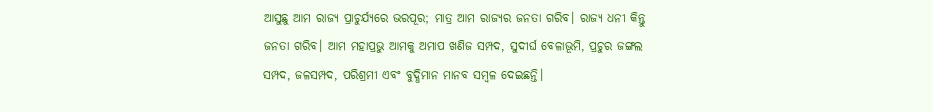ଆସୁଛୁ ଆମ ରାଜ୍ୟ ପ୍ରାଚୁର୍ଯ୍ୟରେ ଭରପୂର; ମାତ୍ର ଆମ ରାଜ୍ୟର ଜନତା ଗରିବ। ରାଜ୍ୟ ଧନୀ କିନ୍ତୁ ଜନତା ଗରିବ। ଆମ ମହାପ୍ରଭୁ ଆମକୁ ଅମାପ ଖଣିଜ ସମ୍ପଦ, ସୁଦୀର୍ଘ ବେଳାଭୂମି, ପ୍ରଚୁର ଜଙ୍ଗଲ ସମ୍ପଦ, ଜଳସମ୍ପଦ, ପରିଶ୍ରମୀ ଏବଂ ବୁଦ୍ଧିମାନ ମାନବ ସମ୍ବଳ ଦେଇଛନ୍ତି।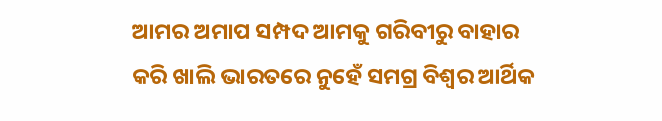ଆମର ଅମାପ ସମ୍ପଦ ଆମକୁ ଗରିବୀରୁ ବାହାର କରି ଖାଲି ଭାରତରେ ନୁହେଁ ସମଗ୍ର ବିଶ୍ୱର ଆର୍ଥିକ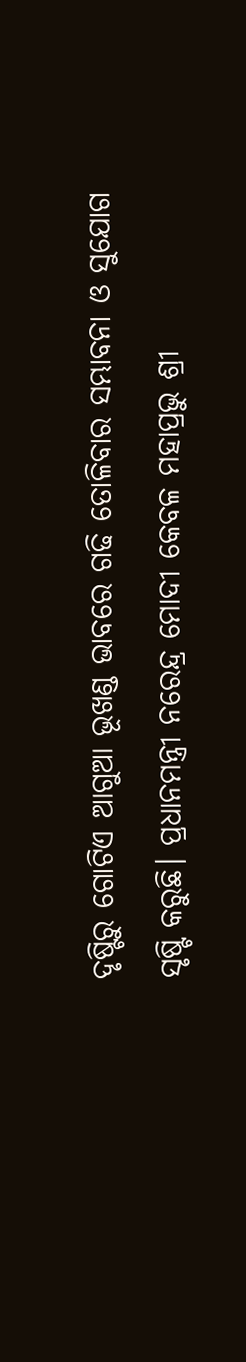ଦୃଷ୍ଟିରୁ ଗୋଟିଏ ଆଗୁଆ ଭୂଖଣ୍ଡ ଭାବରେ ଗଢି ତୋଳିବାର ସମ୍ଭାବନା ଓ ସୁଯୋଗ ସୃଷ୍ଟି କରୁଛି। ପ୍ରଧାନମନ୍ତ୍ରୀ ନରେନ୍ଦ୍ର ମୋଦୀ କେବଳ ମହାପ୍ରଭୁ ଶ୍ରୀ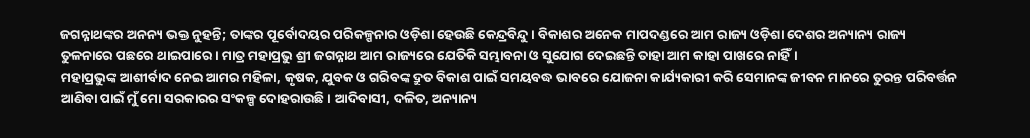ଜଗନ୍ନାଥଙ୍କର ଅନନ୍ୟ ଭକ୍ତ ନୁହନ୍ତି; ତାଙ୍କର ପୂର୍ବୋଦୟର ପରିକଳ୍ପନାର ଓଡ଼ିଶା ହେଉଛି କେନ୍ଦ୍ରବିନ୍ଦୁ। ବିକାଶର ଅନେକ ମାପଦଣ୍ଡରେ ଆମ ରାଜ୍ୟ ଓଡ଼ିଶା ଦେଶର ଅନ୍ୟାନ୍ୟ ରାଜ୍ୟ ତୁଳନାରେ ପଛରେ ଥାଇପାରେ। ମାତ୍ର ମହାପ୍ରଭୁ ଶ୍ରୀ ଜଗନ୍ନାଥ ଆମ ରାଜ୍ୟରେ ଯେତିକି ସମ୍ଭାବନା ଓ ସୁଯୋଗ ଦେଇଛନ୍ତି ତାହା ଆମ କାହା ପାଖରେ ନାହିଁ।
ମହାପ୍ରଭୁଙ୍କ ଆଶୀର୍ବାଦ ନେଇ ଆମର ମହିଳା, କୃଷକ, ଯୁବକ ଓ ଗରିବଙ୍କ ଦ୍ରୁତ ବିକାଶ ପାଇଁ ସମୟବଦ୍ଧ ଭାବରେ ଯୋଜନା କାର୍ଯ୍ୟକାରୀ କରି ସେମାନଙ୍କ ଜୀବନ ମାନରେ ତୁରନ୍ତ ପରିବର୍ତ୍ତନ ଆଣିବା ପାଇଁ ମୁଁ ମୋ ସରକାରର ସଂକଳ୍ପ ଦୋହରାଉଛି। ଆଦିବାସୀ, ଦଳିତ, ଅନ୍ୟାନ୍ୟ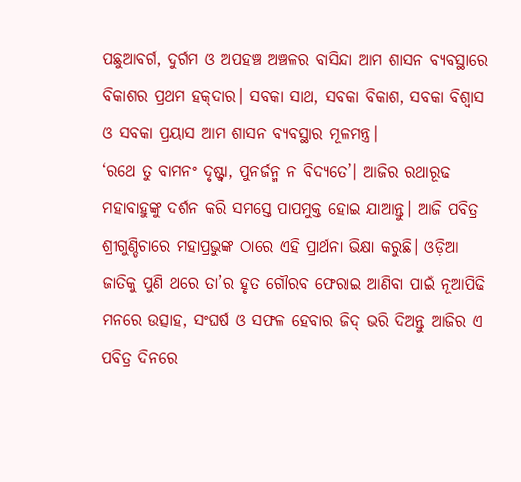ପଛୁଆବର୍ଗ, ଦୁର୍ଗମ ଓ ଅପହଞ୍ଚ ଅଞ୍ଚଳର ବାସିନ୍ଦା ଆମ ଶାସନ ବ୍ୟବସ୍ଥାରେ ବିକାଶର ପ୍ରଥମ ହକ୍‌ଦାର। ସବକା ସାଥ, ସବକା ବିକାଶ, ସବକା ବିଶ୍ୱାସ ଓ ସବକା ପ୍ରୟାସ ଆମ ଶାସନ ବ୍ୟବସ୍ଥାର ମୂଳମନ୍ତ୍ର।
‘ରଥେ ତୁ ବାମନଂ ଦୃଷ୍ଟ୍ବା, ପୁନର୍ଜନ୍ମ ନ ବିଦ୍ୟତେ’। ଆଜିର ରଥାରୂଢ ମହାବାହୁଙ୍କୁ ଦର୍ଶନ କରି ସମସ୍ତେ ପାପମୁକ୍ତ ହୋଇ ଯାଆନ୍ତୁ। ଆଜି ପବିତ୍ର ଶ୍ରୀଗୁଣ୍ଡିଚାରେ ମହାପ୍ରଭୁଙ୍କ ଠାରେ ଏହି ପ୍ରାର୍ଥନା ଭିକ୍ଷା କରୁଛି। ଓଡ଼ିଆ ଜାତିକୁ ପୁଣି ଥରେ ତା’ର ହୃତ ଗୌରବ ଫେରାଇ ଆଣିବା ପାଇଁ ନୂଆପିଢି ମନରେ ଉତ୍ସାହ, ସଂଘର୍ଷ ଓ ସଫଳ ହେବାର ଜିଦ୍ ଭରି ଦିଅନ୍ତୁ ଆଜିର ଏ ପବିତ୍ର ଦିନରେ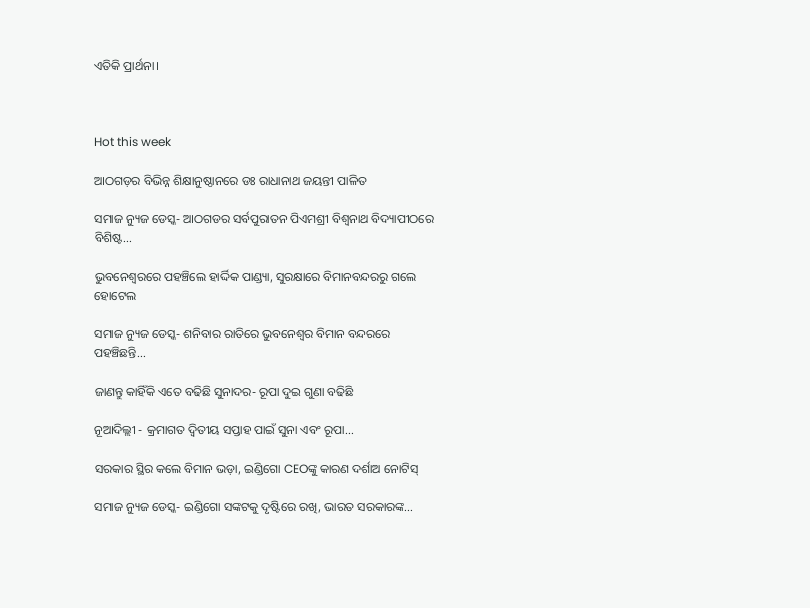ଏତିକି ପ୍ରାର୍ଥନା।



Hot this week

ଆଠଗଡ଼ର ବିଭିନ୍ନ ଶିକ୍ଷାନୁଷ୍ଠାନରେ ଡଃ ରାଧାନାଥ ଜୟନ୍ତୀ ପାଳିତ

ସମାଜ ନ୍ୟୁଜ ଡେସ୍କ- ଆଠଗଡର ସର୍ବପୁରାତନ ପିଏମଶ୍ରୀ ବିଶ୍ଵନାଥ ବିଦ୍ୟାପୀଠରେ ବିଶିଷ୍ଟ...

ଭୁବନେଶ୍ବରରେ ପହଞ୍ଚିଲେ ହାର୍ଦ୍ଦିକ ପାଣ୍ଡ୍ୟା, ସୁରକ୍ଷାରେ ବିମାନବନ୍ଦରରୁ ଗଲେ ହୋଟେଲ

ସମାଜ ନ୍ୟୁଜ ଡେସ୍କ- ଶନିବାର ରାତିରେ ଭୁବନେଶ୍ବର ବିମାନ ବନ୍ଦରରେ ପହଞ୍ଚିଛନ୍ତି...

ଜାଣନ୍ତୁ କାହିଁକି ଏତେ ବଢିଛି ସୁନାଦର- ରୂପା ଦୁଇ ଗୁଣା ବଢିଛି

ନୂଆଦିଲ୍ଲୀ - କ୍ରମାଗତ ଦ୍ୱିତୀୟ ସପ୍ତାହ ପାଇଁ ସୁନା ଏବଂ ରୂପା...

ସରକାର ସ୍ଥିର କଲେ ବିମାନ ଭଡ଼ା, ଇଣ୍ଡିଗୋ CEOଙ୍କୁ କାରଣ ଦର୍ଶାଅ ନୋଟିସ୍

ସମାଜ ନ୍ୟୁଜ ଡେସ୍କ- ଇଣ୍ଡିଗୋ ସଙ୍କଟକୁ ଦୃଷ୍ଟିରେ ରଖି, ଭାରତ ସରକାରଙ୍କ...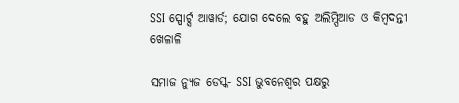SSI ସ୍ପୋର୍ଟ୍ସ ଆୱାର୍ଡ; ଯୋଗ ଦେଲେ ବହୁ ଅଲିମ୍ପିଆଡ ଓ କିମ୍ବଦନ୍ତୀ ଖେଳାଳି

ସମାଜ ନ୍ୟୁଜ ଡେସ୍କ- SSI ଭୁବନେଶ୍ବର ପକ୍ଷରୁ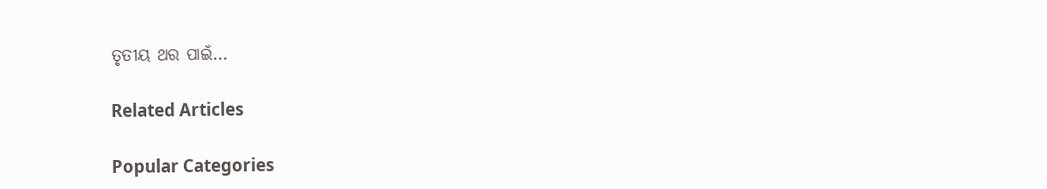ତୃତୀୟ ଥର ପାଇଁ...

Related Articles

Popular Categories